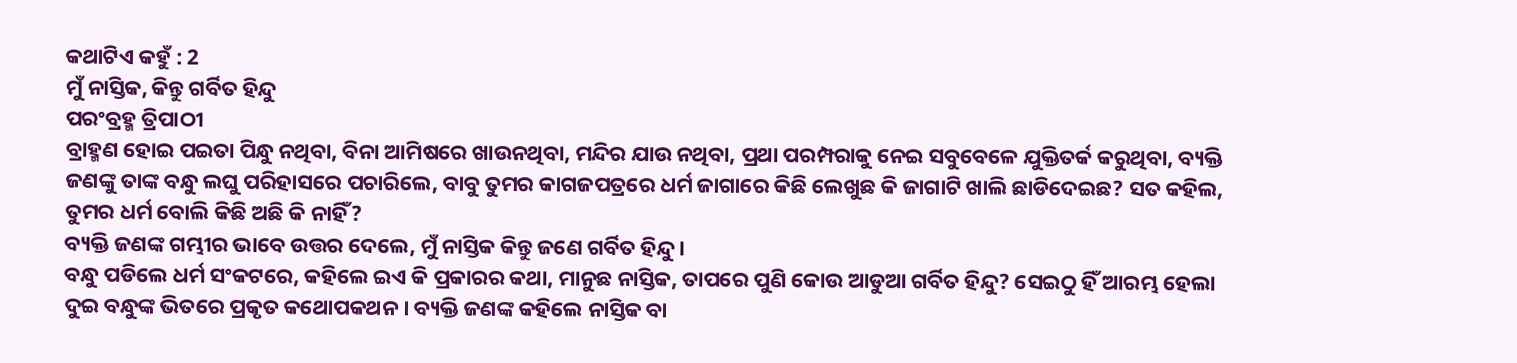କଥାଟିଏ କହୁଁ : 2
ମୁଁ ନାସ୍ତିକ, କିନ୍ତୁ ଗର୍ବିତ ହିନ୍ଦୁ
ପରଂବ୍ରହ୍ମ ତ୍ରିପାଠୀ
ବ୍ରାହ୍ମଣ ହୋଇ ପଇତା ପିନ୍ଧୁ ନଥିବା, ବିନା ଆମିଷରେ ଖାଉନଥିବା, ମନ୍ଦିର ଯାଉ ନଥିବା, ପ୍ରଥା ପରମ୍ପରାକୁ ନେଇ ସବୁବେଳେ ଯୁକ୍ତିତର୍କ କରୁଥିବା, ବ୍ୟକ୍ତି ଜଣଙ୍କୁ ତାଙ୍କ ବନ୍ଧୁ ଲଘୁ ପରିହାସରେ ପଚାରିଲେ, ବାବୁ ତୁମର କାଗଜପତ୍ରରେ ଧର୍ମ ଜାଗାରେ କିଛି ଲେଖୁଛ କି ଜାଗାଟି ଖାଲି ଛାଡିଦେଇଛ? ସତ କହିଲ, ତୁମର ଧର୍ମ ବୋଲି କିଛି ଅଛି କି ନାହିଁ?
ବ୍ୟକ୍ତି ଜଣଙ୍କ ଗମ୍ଭୀର ଭାବେ ଉତ୍ତର ଦେଲେ, ମୁଁ ନାସ୍ତିକ କିନ୍ତୁ ଜଣେ ଗର୍ବିତ ହିନ୍ଦୁ।
ବନ୍ଧୁ ପଡିଲେ ଧର୍ମ ସଂକଟରେ, କହିଲେ ଇଏ କି ପ୍ରକାରର କଥା, ମାନୁଛ ନାସ୍ତିକ, ତାପରେ ପୁଣି କୋଉ ଆଡୁଆ ଗର୍ବିତ ହିନ୍ଦୁ? ସେଇଠୁ ହିଁ ଆରମ୍ଭ ହେଲା ଦୁଇ ବନ୍ଧୁଙ୍କ ଭିତରେ ପ୍ରକୃତ କଥୋପକଥନ। ବ୍ୟକ୍ତି ଜଣଙ୍କ କହିଲେ ନାସ୍ତିକ ବା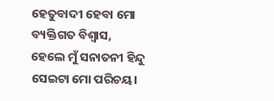ହେତୁବାଦୀ ହେବା ମୋ ବ୍ୟକ୍ତିଗତ ବିଶ୍ୱାସ, ହେଲେ ମୁଁ ସନାତନୀ ହିନ୍ଦୁ ସେଇଟା ମୋ ପରିଚୟ।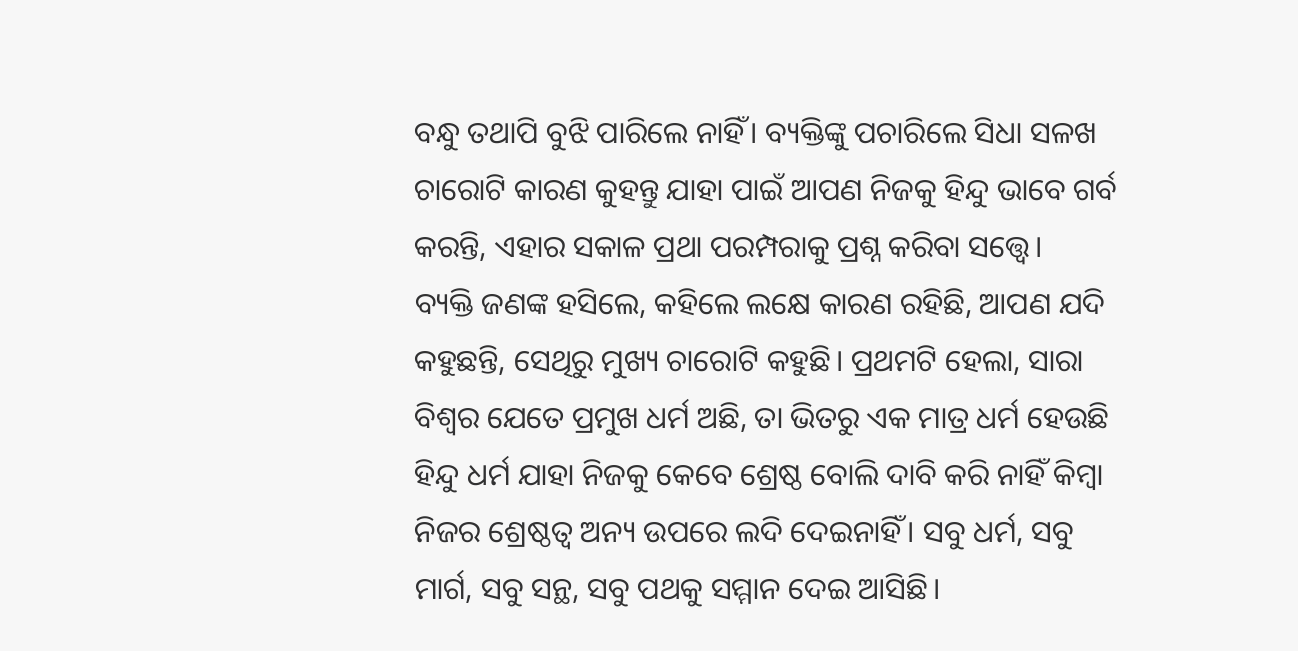ବନ୍ଧୁ ତଥାପି ବୁଝି ପାରିଲେ ନାହିଁ। ବ୍ୟକ୍ତିଙ୍କୁ ପଚାରିଲେ ସିଧା ସଳଖ ଚାରୋଟି କାରଣ କୁହନ୍ତୁ ଯାହା ପାଇଁ ଆପଣ ନିଜକୁ ହିନ୍ଦୁ ଭାବେ ଗର୍ବ କରନ୍ତି, ଏହାର ସକାଳ ପ୍ରଥା ପରମ୍ପରାକୁ ପ୍ରଶ୍ନ କରିବା ସତ୍ତ୍ୱେ।
ବ୍ୟକ୍ତି ଜଣଙ୍କ ହସିଲେ, କହିଲେ ଲକ୍ଷେ କାରଣ ରହିଛି, ଆପଣ ଯଦି କହୁଛନ୍ତି, ସେଥିରୁ ମୁଖ୍ୟ ଚାରୋଟି କହୁଛି। ପ୍ରଥମଟି ହେଲା, ସାରା ବିଶ୍ୱର ଯେତେ ପ୍ରମୁଖ ଧର୍ମ ଅଛି, ତା ଭିତରୁ ଏକ ମାତ୍ର ଧର୍ମ ହେଉଛି ହିନ୍ଦୁ ଧର୍ମ ଯାହା ନିଜକୁ କେବେ ଶ୍ରେଷ୍ଠ ବୋଲି ଦାବି କରି ନାହିଁ କିମ୍ବା ନିଜର ଶ୍ରେଷ୍ଠତ୍ୱ ଅନ୍ୟ ଉପରେ ଲଦି ଦେଇନାହିଁ। ସବୁ ଧର୍ମ, ସବୁ ମାର୍ଗ, ସବୁ ସନ୍ଥ, ସବୁ ପଥକୁ ସମ୍ମାନ ଦେଇ ଆସିଛି।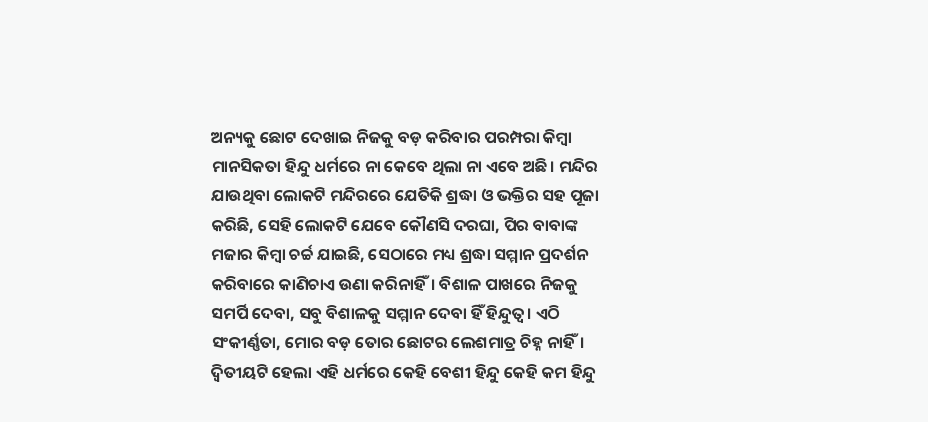ଅନ୍ୟକୁ ଛୋଟ ଦେଖାଇ ନିଜକୁ ବଡ଼ କରିବାର ପରମ୍ପରା କିମ୍ବା ମାନସିକତା ହିନ୍ଦୁ ଧର୍ମରେ ନା କେବେ ଥିଲା ନା ଏବେ ଅଛି। ମନ୍ଦିର ଯାଉଥିବା ଲୋକଟି ମନ୍ଦିରରେ ଯେତିକି ଶ୍ରଦ୍ଧା ଓ ଭକ୍ତିର ସହ ପୂଜା କରିଛି, ସେହି ଲୋକଟି ଯେବେ କୌଣସି ଦରଘା, ପିର ବାବାଙ୍କ ମଜାର କିମ୍ବା ଚର୍ଚ୍ଚ ଯାଇଛି, ସେଠାରେ ମଧ୍ୟ ଶ୍ରଦ୍ଧା ସମ୍ମାନ ପ୍ରଦର୍ଶନ କରିବାରେ କାଣିଚାଏ ଉଣା କରିନାହିଁ। ବିଶାଳ ପାଖରେ ନିଜକୁ ସମର୍ପି ଦେବା, ସବୁ ବିଶାଳକୁ ସମ୍ମାନ ଦେବା ହିଁ ହିନ୍ଦୁତ୍ୱ। ଏଠି ସଂକୀର୍ଣ୍ଣତା, ମୋର ବଡ଼ ତୋର ଛୋଟର ଲେଶମାତ୍ର ଚିହ୍ନ ନାହିଁ।
ଦ୍ଵିତୀୟଟି ହେଲା ଏହି ଧର୍ମରେ କେହି ବେଶୀ ହିନ୍ଦୁ କେହି କମ ହିନ୍ଦୁ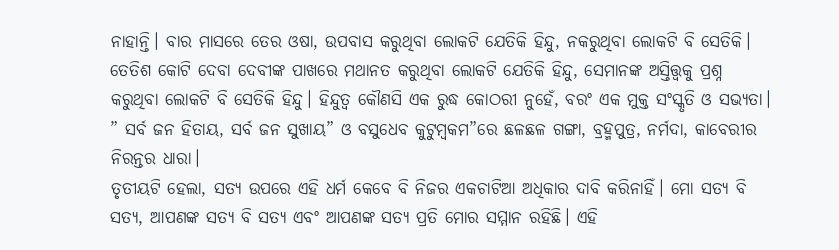ନାହାନ୍ତି। ବାର ମାସରେ ତେର ଓଷା, ଉପବାସ କରୁଥିବା ଲୋକଟି ଯେତିକି ହିନ୍ଦୁ, ନକରୁଥିବା ଲୋକଟି ବି ସେତିକି। ତେତିଶ କୋଟି ଦେବା ଦେବୀଙ୍କ ପାଖରେ ମଥାନତ କରୁଥିବା ଲୋକଟି ଯେତିକି ହିନ୍ଦୁ, ସେମାନଙ୍କ ଅସ୍ତିତ୍ତ୍ୱକୁ ପ୍ରଶ୍ନ କରୁଥିବା ଲୋକଟି ବି ସେତିକି ହିନ୍ଦୁ। ହିନ୍ଦୁତ୍ୱ କୌଣସି ଏକ ରୁଦ୍ଧ କୋଠରୀ ନୁହେଁ, ବରଂ ଏକ ମୁକ୍ତ ସଂସ୍କୃତି ଓ ସଭ୍ୟତା। ” ସର୍ବ ଜନ ହିତାୟ, ସର୍ବ ଜନ ସୁଖାୟ” ଓ ବସୁଧେବ କୁଟୁମ୍ବକମ”ରେ ଛଳଛଳ ଗଙ୍ଗା, ବ୍ରହ୍ମପୁତ୍ର, ନର୍ମଦା, କାବେରୀର ନିରନ୍ତର ଧାରା।
ତୃତୀୟଟି ହେଲା, ସତ୍ୟ ଉପରେ ଏହି ଧର୍ମ କେବେ ବି ନିଜର ଏକଚାଟିଆ ଅଧିକାର ଦାବି କରିନାହିଁ। ମୋ ସତ୍ୟ ବି ସତ୍ୟ, ଆପଣଙ୍କ ସତ୍ୟ ବି ସତ୍ୟ ଏବଂ ଆପଣଙ୍କ ସତ୍ୟ ପ୍ରତି ମୋର ସମ୍ମାନ ରହିଛି। ଏହି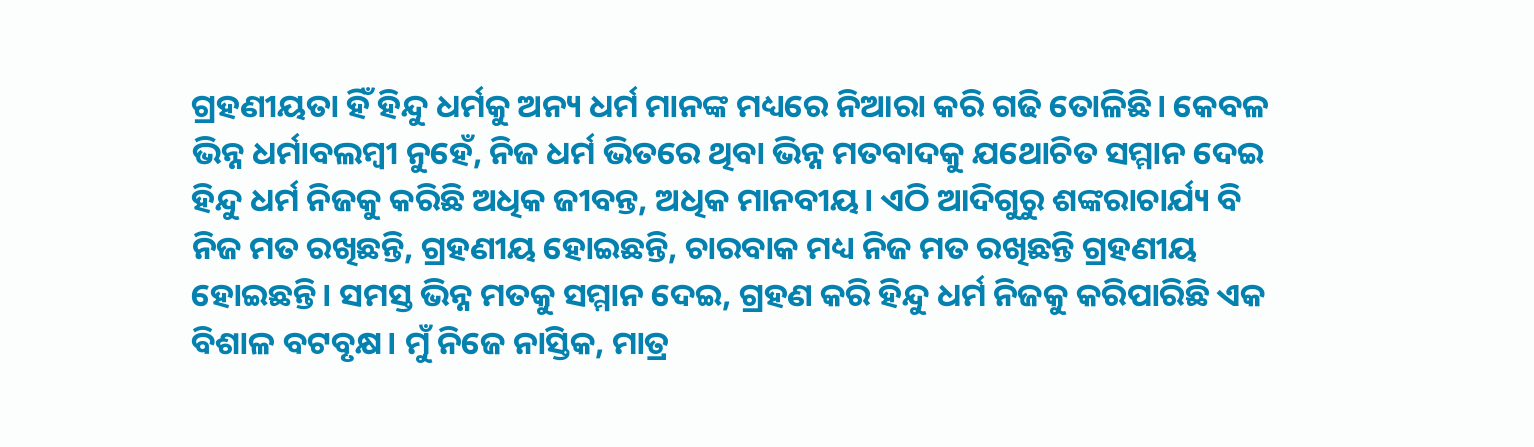ଗ୍ରହଣୀୟତା ହିଁ ହିନ୍ଦୁ ଧର୍ମକୁ ଅନ୍ୟ ଧର୍ମ ମାନଙ୍କ ମଧ୍ୟରେ ନିଆରା କରି ଗଢି ତୋଳିଛି। କେବଳ ଭିନ୍ନ ଧର୍ମାବଲମ୍ବୀ ନୁହେଁ, ନିଜ ଧର୍ମ ଭିତରେ ଥିବା ଭିନ୍ନ ମତବାଦକୁ ଯଥୋଚିତ ସମ୍ମାନ ଦେଇ ହିନ୍ଦୁ ଧର୍ମ ନିଜକୁ କରିଛି ଅଧିକ ଜୀବନ୍ତ, ଅଧିକ ମାନବୀୟ। ଏଠି ଆଦିଗୁରୁ ଶଙ୍କରାଚାର୍ଯ୍ୟ ବି ନିଜ ମତ ରଖିଛନ୍ତି, ଗ୍ରହଣୀୟ ହୋଇଛନ୍ତି, ଚାରବାକ ମଧ୍ୟ ନିଜ ମତ ରଖିଛନ୍ତି ଗ୍ରହଣୀୟ ହୋଇଛନ୍ତି। ସମସ୍ତ ଭିନ୍ନ ମତକୁ ସମ୍ମାନ ଦେଇ, ଗ୍ରହଣ କରି ହିନ୍ଦୁ ଧର୍ମ ନିଜକୁ କରିପାରିଛି ଏକ ବିଶାଳ ବଟବୃକ୍ଷ। ମୁଁ ନିଜେ ନାସ୍ତିକ, ମାତ୍ର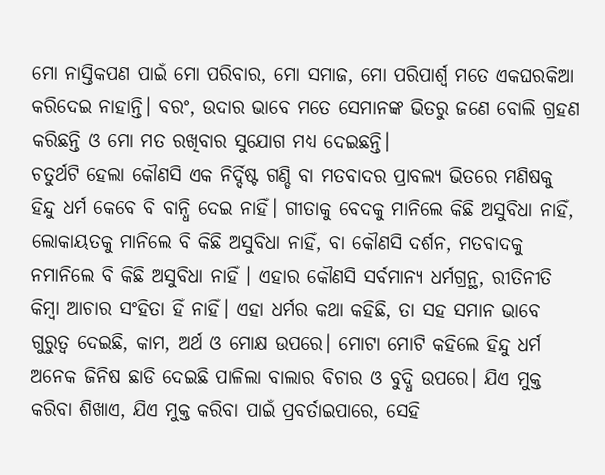ମୋ ନାସ୍ତିକପଣ ପାଇଁ ମୋ ପରିବାର, ମୋ ସମାଜ, ମୋ ପରିପାର୍ଶ୍ଵ ମତେ ଏକଘରକିଆ କରିଦେଇ ନାହାନ୍ତି। ବରଂ, ଉଦାର ଭାବେ ମତେ ସେମାନଙ୍କ ଭିତରୁ ଜଣେ ବୋଲି ଗ୍ରହଣ କରିଛନ୍ତି ଓ ମୋ ମତ ରଖିବାର ସୁଯୋଗ ମଧ୍ୟ ଦେଇଛନ୍ତି।
ଚତୁର୍ଥଟି ହେଲା କୌଣସି ଏକ ନିର୍ଦ୍ଦିଷ୍ଟ ଗଣ୍ଡି ବା ମତବାଦର ପ୍ରାବଲ୍ୟ ଭିତରେ ମଣିଷକୁ ହିନ୍ଦୁ ଧର୍ମ କେବେ ବି ବାନ୍ଧି ଦେଇ ନାହିଁ। ଗୀତାକୁ ବେଦକୁ ମାନିଲେ କିଛି ଅସୁବିଧା ନାହିଁ, ଲୋକାୟତକୁ ମାନିଲେ ବି କିଛି ଅସୁବିଧା ନାହିଁ, ବା କୌଣସି ଦର୍ଶନ, ମତବାଦକୁ ନମାନିଲେ ବି କିଛି ଅସୁବିଧା ନାହିଁ । ଏହାର କୌଣସି ସର୍ବମାନ୍ୟ ଧର୍ମଗ୍ରନ୍ଥ, ରୀତିନୀତି କିମ୍ବା ଆଚାର ସଂହିତା ହିଁ ନାହିଁ। ଏହା ଧର୍ମର କଥା କହିଛି, ତା ସହ ସମାନ ଭାବେ ଗୁରୁତ୍ୱ ଦେଇଛି, କାମ, ଅର୍ଥ ଓ ମୋକ୍ଷ ଉପରେ। ମୋଟା ମୋଟି କହିଲେ ହିନ୍ଦୁ ଧର୍ମ ଅନେକ ଜିନିଷ ଛାଡି ଦେଇଛି ପାଳିଲା ବାଲାର ବିଚାର ଓ ବୁଦ୍ଧି ଉପରେ। ଯିଏ ମୁକ୍ତ କରିବା ଶିଖାଏ, ଯିଏ ମୁକ୍ତ କରିବା ପାଇଁ ପ୍ରବର୍ତାଇପାରେ, ସେହି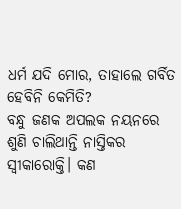ଧର୍ମ ଯଦି ମୋର, ତାହାଲେ ଗର୍ବିତ ହେବିନି କେମିତି?
ବନ୍ଧୁ ଜଣକ ଅପଲକ ନୟନରେ ଶୁଣି ଚାଲିଥାନ୍ତି ନାସ୍ତିକର ସ୍ୱୀକାରୋକ୍ତି। କଣ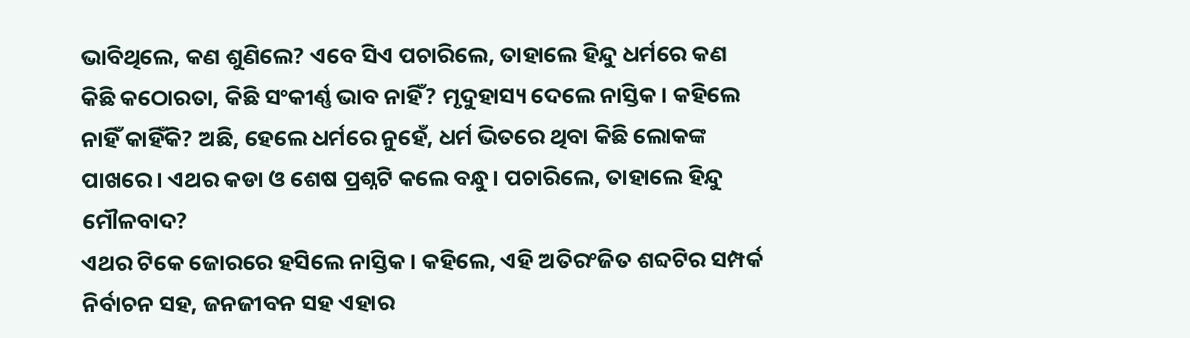ଭାବିଥିଲେ, କଣ ଶୁଣିଲେ? ଏବେ ସିଏ ପଚାରିଲେ, ତାହାଲେ ହିନ୍ଦୁ ଧର୍ମରେ କଣ କିଛି କଠୋରତା, କିଛି ସଂକୀର୍ଣ୍ଣ ଭାବ ନାହିଁ? ମୃଦୁହାସ୍ୟ ଦେଲେ ନାସ୍ତିକ। କହିଲେ ନାହିଁ କାହିଁକି? ଅଛି, ହେଲେ ଧର୍ମରେ ନୁହେଁ, ଧର୍ମ ଭିତରେ ଥିବା କିଛି ଲୋକଙ୍କ ପାଖରେ। ଏଥର କଡା ଓ ଶେଷ ପ୍ରଶ୍ନଟି କଲେ ବନ୍ଧୁ। ପଚାରିଲେ, ତାହାଲେ ହିନ୍ଦୁ ମୌଳବାଦ?
ଏଥର ଟିକେ ଜୋରରେ ହସିଲେ ନାସ୍ତିକ। କହିଲେ, ଏହି ଅତିରଂଜିତ ଶବ୍ଦଟିର ସମ୍ପର୍କ ନିର୍ବାଚନ ସହ, ଜନଜୀବନ ସହ ଏହାର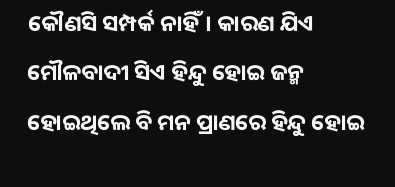କୌଣସି ସମ୍ପର୍କ ନାହିଁ। କାରଣ ଯିଏ ମୌଳବାଦୀ ସିଏ ହିନ୍ଦୁ ହୋଇ ଜନ୍ମ ହୋଇଥିଲେ ବି ମନ ପ୍ରାଣରେ ହିନ୍ଦୁ ହୋଇ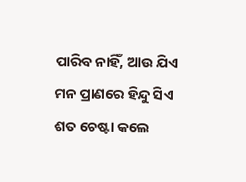ପାରିବ ନାହିଁ, ଆଉ ଯିଏ ମନ ପ୍ରାଣରେ ହିନ୍ଦୁ ସିଏ ଶତ ଚେଷ୍ଟା କଲେ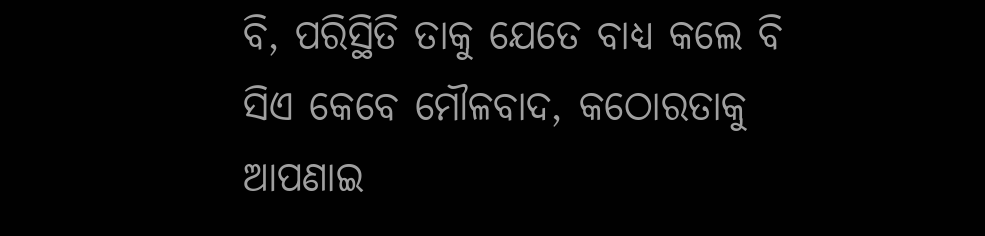ବି, ପରିସ୍ଥିତି ତାକୁ ଯେତେ ବାଧ୍ୟ କଲେ ବି ସିଏ କେବେ ମୌଳବାଦ, କଠୋରତାକୁ ଆପଣାଇ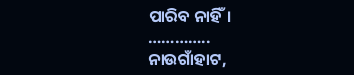ପାରିବ ନାହିଁ।
…………..
ନାଉଗାଁହାଟ,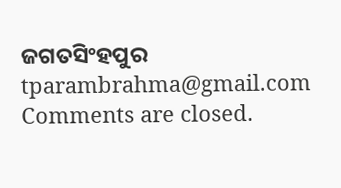ଜଗତସିଂହପୁର
tparambrahma@gmail.com
Comments are closed.